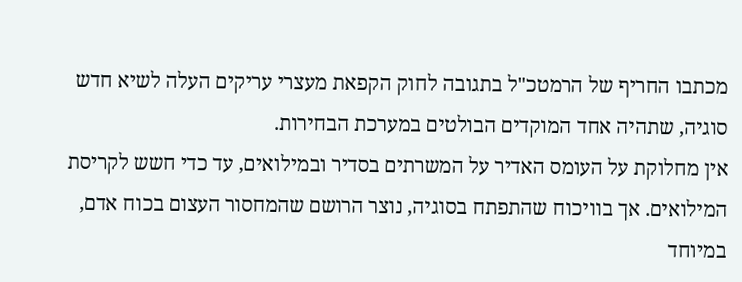מכתבו החריף של הרמטכ"ל בתגובה לחוק הקפאת מעצרי עריקים העלה לשיא חדש סוגיה, שתהיה אחד המוקדים הבולטים במערכת הבחירות.
אין מחלוקת על העומס האדיר על המשרתים בסדיר ובמילואים, עד כדי חשש לקריסת המילואים. אך בוויכוח שהתפתח בסוגיה, נוצר הרושם שהמחסור העצום בכוח אדם, במיוחד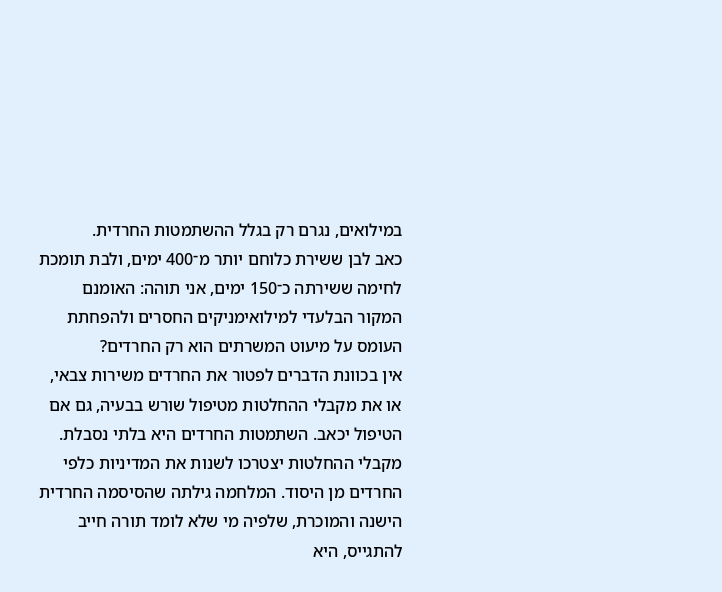במילואים, נגרם רק בגלל ההשתמטות החרדית.
כאב לבן ששירת כלוחם יותר מ־400 ימים, ולבת תומכת לחימה ששירתה כ־150 ימים, אני תוהה: האומנם המקור הבלעדי למילואימניקים החסרים ולהפחתת העומס על מיעוט המשרתים הוא רק החרדים?
אין בכוונת הדברים לפטור את החרדים משירות צבאי, או את מקבלי ההחלטות מטיפול שורש בבעיה, גם אם הטיפול יכאב. השתמטות החרדים היא בלתי נסבלת.
מקבלי ההחלטות יצטרכו לשנות את המדיניות כלפי החרדים מן היסוד. המלחמה גילתה שהסיסמה החרדית הישנה והמוכרת, שלפיה מי שלא לומד תורה חייב להתגייס, היא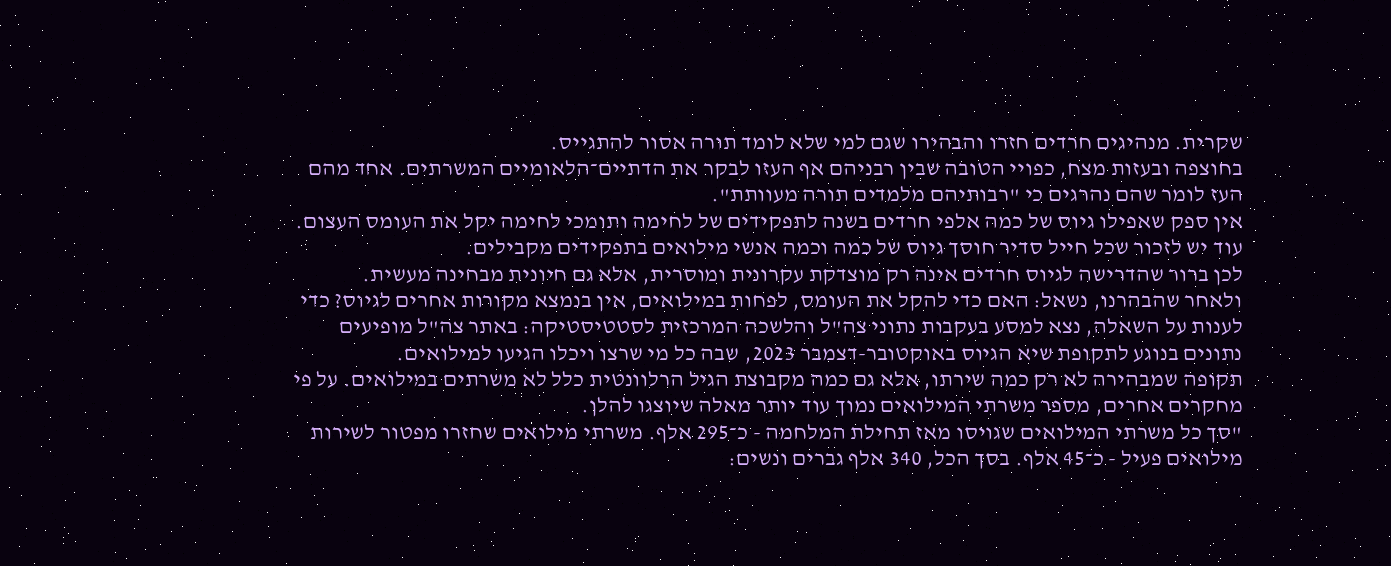שקרית. מנהיגים חרדים חזרו והבהירו שגם למי שלא לומד תורה אסור להתגייס.
בחוצפה ובעזות מצח, כפויי הטובה שבין רבניהם אף העזו לבקר את הדתיים־הלאומיים המשרתים. אחד מהם העז לומר שהם נהרגים כי "רבותיהם מלמדים תורה מעוותת".
אין ספק שאפילו גיוס של כמה אלפי חרדים בשנה לתפקידים של לחימה ותומכי לחימה יקל את העומס העצום. עוד יש לזכור שכל חייל סדיר חוסך גיוס של כמה וכמה אנשי מילואים בתפקידים מקבילים.
לכן ברור שהדרישה לגיוס חרדים אינה רק מוצדקת עקרונית ומוסרית, אלא גם חיונית מבחינה מעשית.
ולאחר שהבהרנו, נשאל: האם כדי להקל את העומס, לפחות במילואים, אין בנמצא מקורות אחרים לגיוס? כדי לענות על השאלה, נצא למסע בעקבות נתוני צה"ל והלשכה המרכזית לסטטיסטיקה: באתר צה"ל מופיעים נתונים בנוגע לתקופת שיא הגיוס באוקטובר-דצמבר 2023, שבה כל מי שרצו ויכלו הגיעו למילואים.
תקופה שמבהירה לא רק כמה שירתו, אלא גם כמה מקבוצת הגיל הרלוונטית כלל לא משרתים במילואים. על פי מחקרים אחרים, מספר משרתי המילואים נמוך עוד יותר מאלה שיוצגו להלן.
"סך כל משרתי המילואים שגויסו מאז תחילת המלחמה - כ־295 אלף. משרתי מילואים שחזרו מפטור לשירות מילואים פעיל - כ־45 אלף. בסך הכל, 340 אלף גברים ונשים: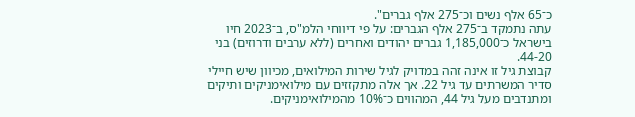כ־65 אלף נשים וכ־275 אלף גברים".
עתה נתמקד ב־275 אלף הגברים: על פי דיווחי הלמ"ס, ב־2023 חיו בישראל כ־1,185,000 גברים יהודים ואחרים (ללא ערבים ודרוזים) בני 44-20.
קבוצת גיל זו אינה זהה במדויק לגיל שירות המילואים, מכיוון שיש חיילי סדיר המשרתים עד גיל 22. אך אלה מתקזזים עם מילואימניקים ותיקים ומתנדבים מעל גיל 44, המהווים כ־10% מהמילואימניקים.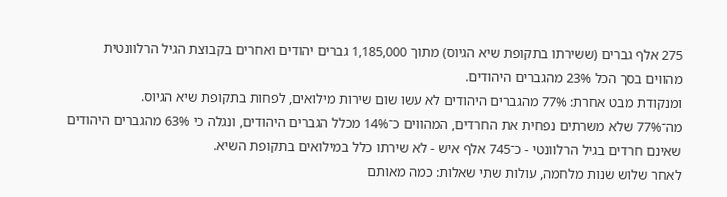275 אלף גברים (ששירתו בתקופת שיא הגיוס) מתוך 1,185,000 גברים יהודים ואחרים בקבוצת הגיל הרלוונטית מהווים בסך הכל 23% מהגברים היהודים.
ומנקודת מבט אחרת: 77% מהגברים היהודים לא עשו שום שירות מילואים, לפחות בתקופת שיא הגיוס.
מה־77% שלא משרתים נפחית את החרדים, המהווים כ־14% מכלל הגברים היהודים, ונגלה כי 63% מהגברים היהודים שאינם חרדים בגיל הרלוונטי - כ־745 אלף איש - לא שירתו כלל במילואים בתקופת השיא.
לאחר שלוש שנות מלחמה, עולות שתי שאלות: כמה מאותם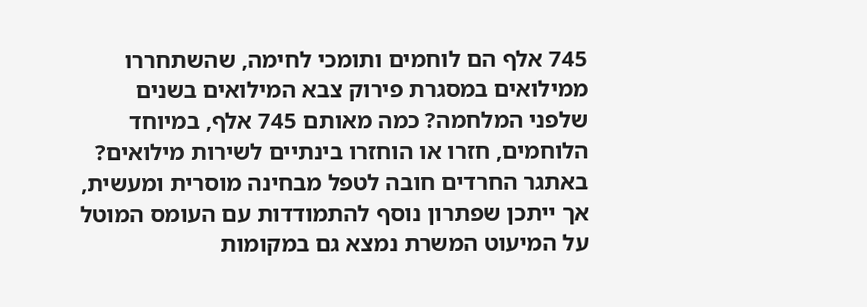745 אלף הם לוחמים ותומכי לחימה, שהשתחררו ממילואים במסגרת פירוק צבא המילואים בשנים שלפני המלחמה? כמה מאותם 745 אלף, במיוחד הלוחמים, חזרו או הוחזרו בינתיים לשירות מילואים?
באתגר החרדים חובה לטפל מבחינה מוסרית ומעשית, אך ייתכן שפתרון נוסף להתמודדות עם העומס המוטל על המיעוט המשרת נמצא גם במקומות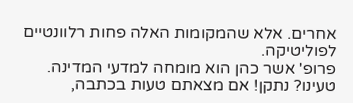אחרים. אלא שהמקומות האלה פחות רלוונטיים לפוליטיקה.
פרופ' אשר כהן הוא מומחה למדעי המדינה.
טעינו? נתקן! אם מצאתם טעות בכתבה,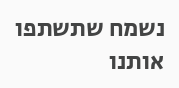נשמח שתשתפו אותנו